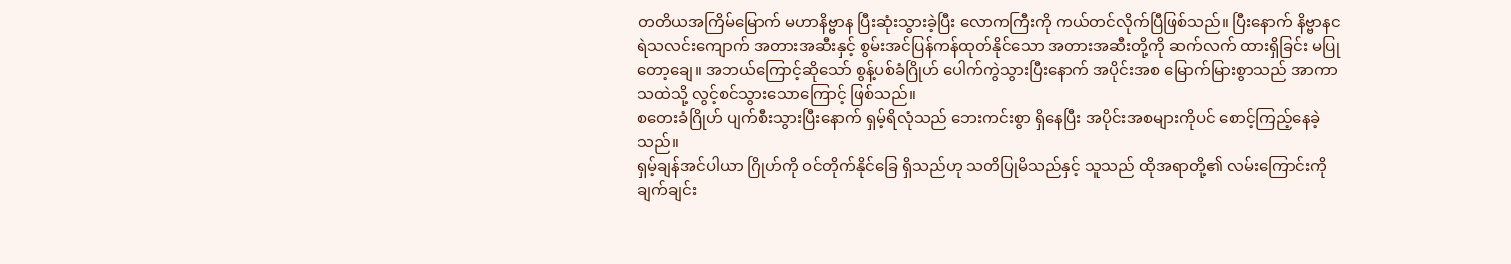တတိယအကြိမ်မြောက် မဟာနိဗ္ဗာန ပြီးဆုံးသွားခဲ့ပြီး လောကကြီးကို ကယ်တင်လိုက်ပြီဖြစ်သည်။ ပြီးနောက် နိဗ္ဗာနငရဲသလင်းကျောက် အတားအဆီးနှင့် စွမ်းအင်ပြန်ကန်ထုတ်နိုင်သော အတားအဆီးတို့ကို ဆက်လက် ထားရှိခြင်း မပြုတော့ချေ။ အဘယ်ကြောင့်ဆိုသော် စွန့်ပစ်ခံဂြိုဟ် ပေါက်ကွဲသွားပြီးနောက် အပိုင်းအစ မြောက်မြားစွာသည် အာကာသထဲသို့ လွင့်စင်သွားသောကြောင့် ဖြစ်သည်။
စတေးခံဂြိုဟ် ပျက်စီးသွားပြီးနောက် ရှမ့်ရိလုံသည် ဘေးကင်းစွာ ရှိနေပြီး အပိုင်းအစများကိုပင် စောင့်ကြည့်နေခဲ့သည်။
ရှမ့်ချန်အင်ပါယာ ဂြိုဟ်ကို ဝင်တိုက်နိုင်ခြေ ရှိသည်ဟု သတိပြုမိသည်နှင့် သူသည် ထိုအရာတို့၏ လမ်းကြောင်းကို ချက်ချင်း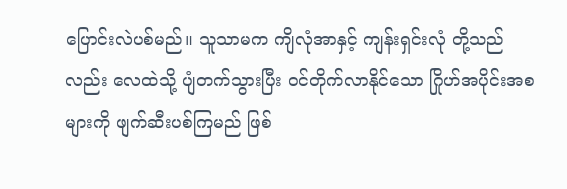ပြောင်းလဲပစ်မည်။ သူသာမက ကျိလုံအာနှင့် ကျန်းရှင်းလုံ တို့သည်လည်း လေထဲသို့ ပျံတက်သွားပြီး ဝင်တိုက်လာနိုင်သော ဂြိုဟ်အပိုင်းအစများကို ဖျက်ဆီးပစ်ကြမည် ဖြစ်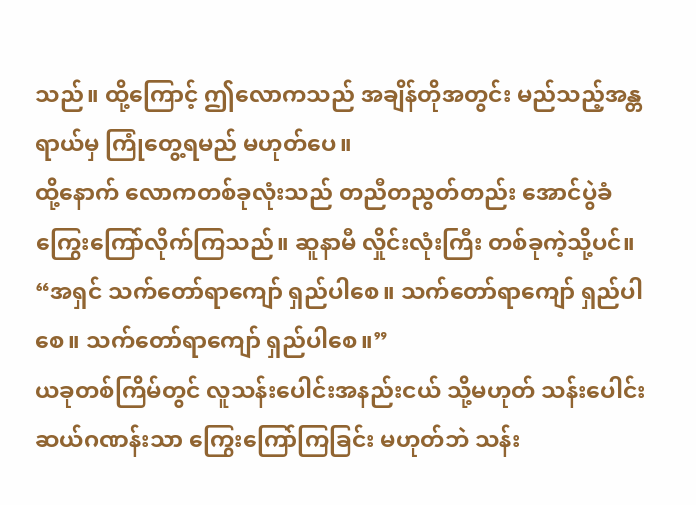သည်။ ထို့ကြောင့် ဤလောကသည် အချိန်တိုအတွင်း မည်သည့်အန္တရာယ်မှ ကြုံတွေ့ရမည် မဟုတ်ပေ။
ထို့နောက် လောကတစ်ခုလုံးသည် တညီတညွတ်တည်း အောင်ပွဲခံ ကြွေးကြော်လိုက်ကြသည်။ ဆူနာမီ လှိုင်းလုံးကြီး တစ်ခုကဲ့သို့ပင်။
“အရှင် သက်တော်ရာကျော် ရှည်ပါစေ။ သက်တော်ရာကျော် ရှည်ပါစေ။ သက်တော်ရာကျော် ရှည်ပါစေ။”
ယခုတစ်ကြိမ်တွင် လူသန်းပေါင်းအနည်းငယ် သို့မဟုတ် သန်းပေါင်းဆယ်ဂဏန်းသာ ကြွေးကြော်ကြခြင်း မဟုတ်ဘဲ သန်း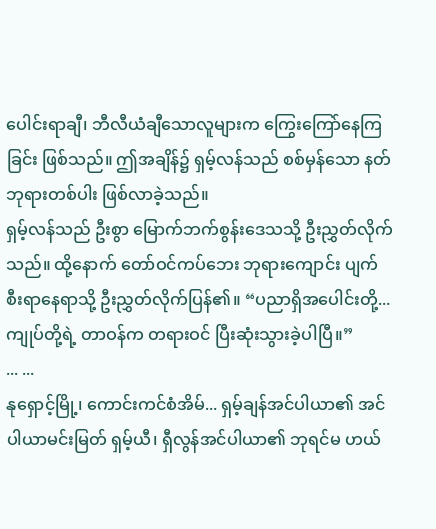ပေါင်းရာချီ၊ ဘီလီယံချီသောလူများက ကြွေးကြော်နေကြခြင်း ဖြစ်သည်။ ဤအချိန်၌ ရှမ့်လန်သည် စစ်မှန်သော နတ်ဘုရားတစ်ပါး ဖြစ်လာခဲ့သည်။
ရှမ့်လန်သည် ဦးစွာ မြောက်ဘက်စွန်းဒေသသို့ ဦးညွှတ်လိုက်သည်။ ထို့နောက် တော်ဝင်ကပ်ဘေး ဘုရားကျောင်း ပျက်စီးရာနေရာသို့ ဦးညွှတ်လိုက်ပြန်၏။ “ပညာရှိအပေါင်းတို့... ကျုပ်တို့ရဲ့ တာဝန်က တရားဝင် ပြီးဆုံးသွားခဲ့ပါပြီ။”
... ...
နုရှောင့်မြို့၊ ကောင်းကင်စံအိမ်... ရှမ့်ချန်အင်ပါယာ၏ အင်ပါယာမင်းမြတ် ရှမ့်ယီ၊ ရှီလွန်အင်ပါယာ၏ ဘုရင်မ ဟယ်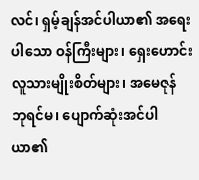လင်၊ ရှမ့်ချန်အင်ပါယာ၏ အရေးပါသော ဝန်ကြီးများ၊ ရှေးဟောင်းလူသားမျိုးစိတ်များ၊ အမေဇုန် ဘုရင်မ၊ ပျောက်ဆုံးအင်ပါယာ၏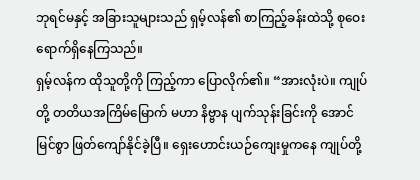ဘုရင်မနှင့် အခြားသူများသည် ရှမ့်လန်၏ စာကြည့်ခန်းထဲသို့ စုဝေး ရောက်ရှိနေကြသည်။
ရှမ့်လန်က ထိုသူတို့ကို ကြည့်ကာ ပြောလိုက်၏။ “အားလုံးပဲ။ ကျုပ်တို့ တတိယအကြိမ်မြောက် မဟာ နိဗ္ဗာန ပျက်သုန်းခြင်းကို အောင်မြင်စွာ ဖြတ်ကျော်နိုင်ခဲ့ပြီ။ ရှေးဟောင်းယဉ်ကျေးမှုကနေ ကျုပ်တို့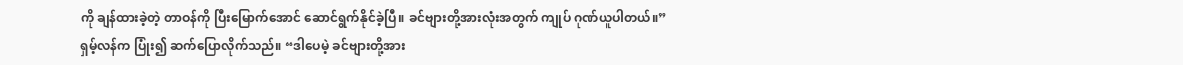ကို ချန်ထားခဲ့တဲ့ တာဝန်ကို ပြီးမြောက်အောင် ဆောင်ရွက်နိုင်ခဲ့ပြီ။ ခင်ဗျားတို့အားလုံးအတွက် ကျုပ် ဂုဏ်ယူပါတယ်။”
ရှမ့်လန်က ပြုံး၍ ဆက်ပြောလိုက်သည်။ “ဒါပေမဲ့ ခင်ဗျားတို့အား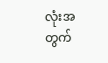လုံးအတွက်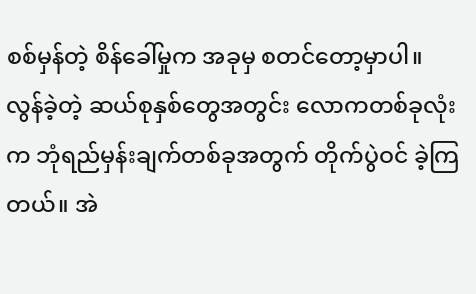စစ်မှန်တဲ့ စိန်ခေါ်မှုက အခုမှ စတင်တော့မှာပါ။ လွန်ခဲ့တဲ့ ဆယ်စုနှစ်တွေအတွင်း လောကတစ်ခုလုံးက ဘုံရည်မှန်းချက်တစ်ခုအတွက် တိုက်ပွဲဝင် ခဲ့ကြတယ်။ အဲ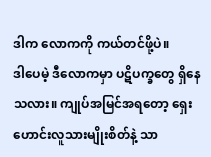ဒါက လောကကို ကယ်တင်ဖို့ပဲ။
ဒါပေမဲ့ ဒီလောကမှာ ပဋိပက္ခတွေ ရှိနေသလား။ ကျုပ်အမြင်အရတော့ ရှေးဟောင်းလူသားမျိုးစိတ်နဲ့ သာ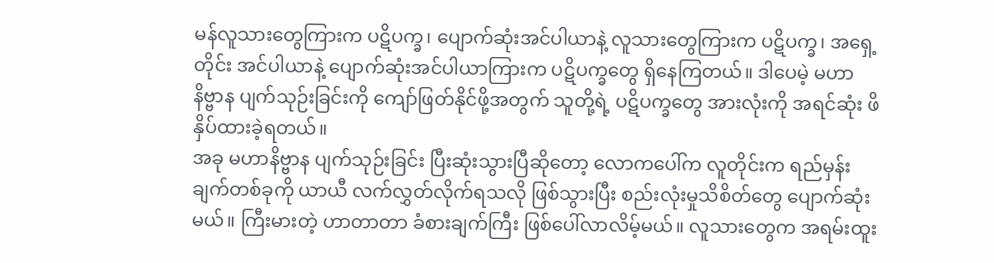မန်လူသားတွေကြားက ပဋိပက္ခ၊ ပျောက်ဆုံးအင်ပါယာနဲ့ လူသားတွေကြားက ပဋိပက္ခ၊ အရှေ့တိုင်း အင်ပါယာနဲ့ ပျောက်ဆုံးအင်ပါယာကြားက ပဋိပက္ခတွေ ရှိနေကြတယ်။ ဒါပေမဲ့ မဟာနိဗ္ဗာန ပျက်သုဉ်းခြင်းကို ကျော်ဖြတ်နိုင်ဖို့အတွက် သူတို့ရဲ့ ပဋိပက္ခတွေ အားလုံးကို အရင်ဆုံး ဖိနှိပ်ထားခဲ့ရတယ်။
အခု မဟာနိဗ္ဗာန ပျက်သုဉ်းခြင်း ပြီးဆုံးသွားပြီဆိုတော့ လောကပေါ်က လူတိုင်းက ရည်မှန်းချက်တစ်ခုကို ယာယီ လက်လွှတ်လိုက်ရသလို ဖြစ်သွားပြီး စည်းလုံးမှုသိစိတ်တွေ ပျောက်ဆုံးမယ်။ ကြီးမားတဲ့ ဟာတာတာ ခံစားချက်ကြီး ဖြစ်ပေါ်လာလိမ့်မယ်။ လူသားတွေက အရမ်းထူး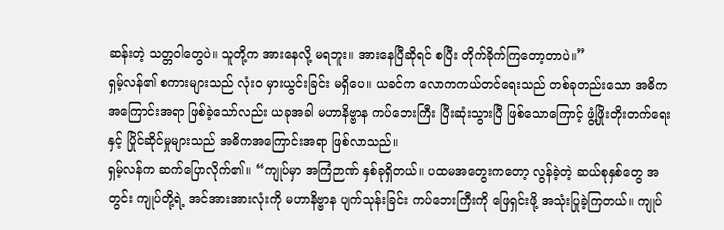ဆန်းတဲ့ သတ္တဝါတွေပဲ။ သူတို့က အားနေလို့ မရဘူး။ အားနေပြီဆိုရင် စပြီး တိုက်ခိုက်ကြတော့တာပဲ။”
ရှမ့်လန်၏ စကားများသည် လုံးဝ မှားယွင်းခြင်း မရှိပေ။ ယခင်က လောကကယ်တင်ရေးသည် တစ်ခုတည်းသော အဓိကအကြောင်းအရာ ဖြစ်ခဲ့သော်လည်း ယခုအခါ မဟာနိဗ္ဗာန ကပ်ဘေးကြီး ပြီးဆုံးသွားပြီ ဖြစ်သောကြောင့် ဖွံ့ဖြိုးတိုးတက်ရေးနှင့် ပြိုင်ဆိုင်မှုများသည် အဓိကအကြောင်းအရာ ဖြစ်လာသည်။
ရှမ့်လန်က ဆက်ပြောလိုက်၏။ “ကျုပ်မှာ အကြံဉာဏ် နှစ်ခုရှိတယ်။ ပထမအတွေးကတော့ လွန်ခဲ့တဲ့ ဆယ်စုနှစ်တွေ အတွင်း ကျုပ်တို့ရဲ့ အင်အားအားလုံးကို မဟာနိဗ္ဗာန ပျက်သုန်းခြင်း ကပ်ဘေးကြီးကို ဖြေရှင်းဖို့ အသုံးပြုခဲ့ကြတယ်။ ကျုပ်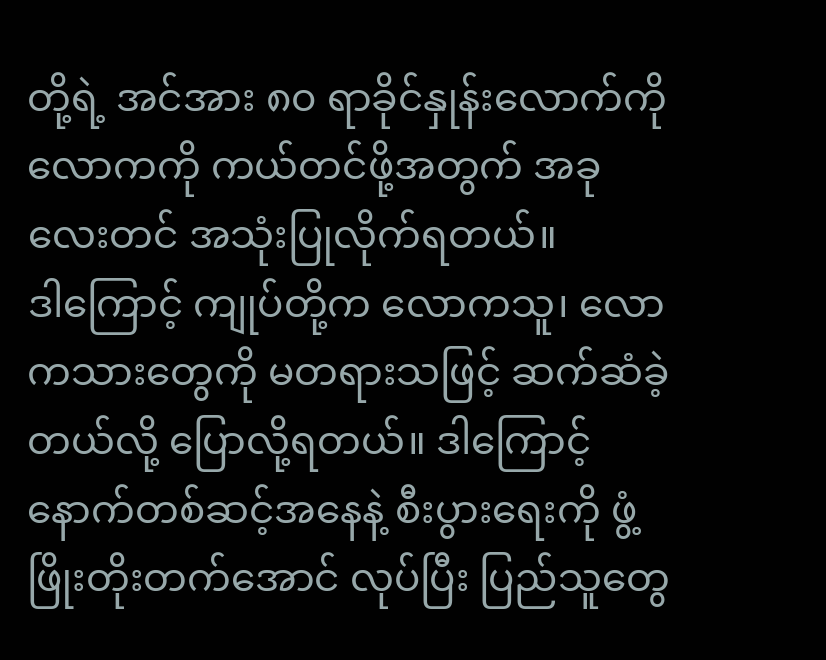တို့ရဲ့ အင်အား ၈၀ ရာခိုင်နှုန်းလောက်ကို လောကကို ကယ်တင်ဖို့အတွက် အခုလေးတင် အသုံးပြုလိုက်ရတယ်။
ဒါကြောင့် ကျုပ်တို့က လောကသူ၊ လောကသားတွေကို မတရားသဖြင့် ဆက်ဆံခဲ့တယ်လို့ ပြောလို့ရတယ်။ ဒါကြောင့် နောက်တစ်ဆင့်အနေနဲ့ စီးပွားရေးကို ဖွံ့ဖြိုးတိုးတက်အောင် လုပ်ပြီး ပြည်သူတွေ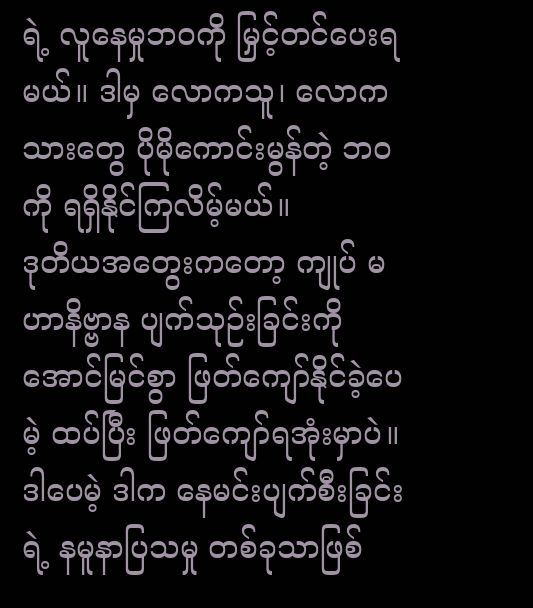ရဲ့ လူနေမှုဘဝကို မြှင့်တင်ပေးရမယ်။ ဒါမှ လောကသူ၊ လောကသားတွေ ပိုမိုကောင်းမွန်တဲ့ ဘဝကို ရရှိနိုင်ကြလိမ့်မယ်။
ဒုတိယအတွေးကတော့ ကျုပ် မဟာနိဗ္ဗာန ပျက်သုဉ်းခြင်းကို အောင်မြင်စွာ ဖြတ်ကျော်နိုင်ခဲ့ပေမဲ့ ထပ်ပြီး ဖြတ်ကျော်ရအုံးမှာပဲ။ ဒါပေမဲ့ ဒါက နေမင်းပျက်စီးခြင်းရဲ့ နမူနာပြသမှု တစ်ခုသာဖြစ်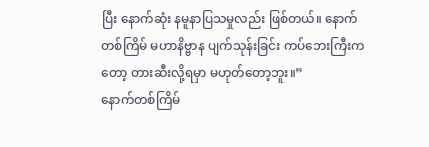ပြီး နောက်ဆုံး နမူနာပြသမှုလည်း ဖြစ်တယ်။ နောက်တစ်ကြိမ် မဟာနိဗ္ဗာန ပျက်သုန်းခြင်း ကပ်ဘေးကြီးကတော့ တားဆီးလို့ရမှာ မဟုတ်တော့ဘူး။”
နောက်တစ်ကြိမ်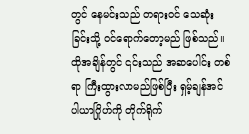တွင် နေမင်းသည် တရားဝင် သေဆုံးခြင်းသို့ ဝင်ရောက်တော့မည် ဖြစ်သည်။ ထိုအချိန်တွင် ၎င်းသည် အဆပေါင်း တစ်ရာ ကြီးထွားလာမည်ဖြစ်ပြီး ရှမ့်ချန်အင်ပါယာဂြိုဟ်ကို တိုက်ရိုက်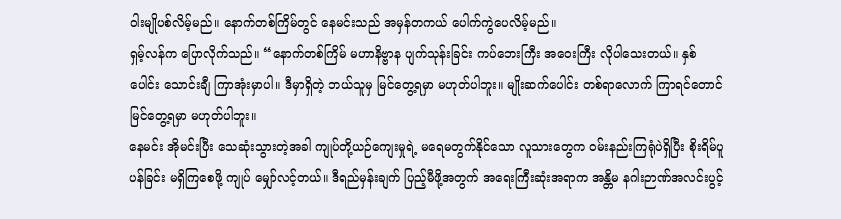ဝါးမျိုပစ်လိမ့်မည်။ နောက်တစ်ကြိမ်တွင် နေမင်းသည် အမှန်တကယ် ပေါက်ကွဲပေလိမ့်မည်။
ရှမ့်လန်က ပြောလိုက်သည်။ “နောက်တစ်ကြိမ် မဟာနိဗ္ဗာန ပျက်သုန်းခြင်း ကပ်ဘေးကြီး အဝေးကြီး လိုပါသေးတယ်။ နှစ်ပေါင်း သောင်းချီ ကြာအုံးမှာပါ။ ဒီမှာရှိတဲ့ ဘယ်သူမှ မြင်တွေ့ရမှာ မဟုတ်ပါဘူး။ မျိုးဆက်ပေါင်း တစ်ရာလောက် ကြာရင်တောင် မြင်တွေ့ရမှာ မဟုတ်ပါဘူး။
နေမင်း အိုမင်းပြီး သေဆုံးသွားတဲ့အခါ ကျုပ်တို့ယဉ်ကျေးမှုရဲ့ မရေမတွက်နိုင်သော လူသားတွေက ဝမ်းနည်းကြရုံပဲရှိပြီး စိုးရိမ်ပူပန်ခြင်း မရှိကြစေဖို့ ကျုပ် မျှော်လင့်တယ်။ ဒီရည်မှန်းချက် ပြည့်မီဖို့အတွက် အရေးကြီးဆုံးအရာက အန္တိမ နဂါးဉာဏ်အလင်းပွင့်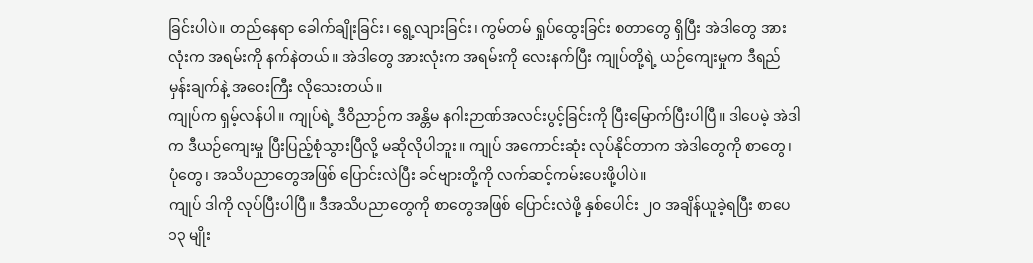ခြင်းပါပဲ။ တည်နေရာ ခေါက်ချိုးခြင်း၊ ရွေ့လျားခြင်း၊ ကွမ်တမ် ရှုပ်ထွေးခြင်း စတာတွေ ရှိပြီး အဲဒါတွေ အားလုံးက အရမ်းကို နက်နဲတယ်။ အဲဒါတွေ အားလုံးက အရမ်းကို လေးနက်ပြီး ကျုပ်တို့ရဲ့ ယဉ်ကျေးမှုက ဒီရည်မှန်းချက်နဲ့ အဝေးကြီး လိုသေးတယ်။
ကျုပ်က ရှမ့်လန်ပါ။ ကျုပ်ရဲ့ ဒီဝိညာဉ်က အန္တိမ နဂါးဉာဏ်အလင်းပွင့်ခြင်းကို ပြီးမြောက်ပြီးပါပြီ။ ဒါပေမဲ့ အဲဒါက ဒီယဉ်ကျေးမှု ပြီးပြည့်စုံသွားပြီလို့ မဆိုလိုပါဘူး။ ကျုပ် အကောင်းဆုံး လုပ်နိုင်တာက အဲဒါတွေကို စာတွေ၊ ပုံတွေ၊ အသိပညာတွေအဖြစ် ပြောင်းလဲပြီး ခင်ဗျားတို့ကို လက်ဆင့်ကမ်းပေးဖို့ပါပဲ။
ကျုပ် ဒါကို လုပ်ပြီးပါပြီ။ ဒီအသိပညာတွေကို စာတွေအဖြစ် ပြောင်းလဲဖို့ နှစ်ပေါင်း ၂၀ အချိန်ယူခဲ့ရပြီး စာပေ ၁၃ မျိုး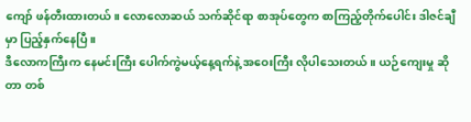ကျော် ဖန်တီးထားတယ်။ လောလောဆယ် သက်ဆိုင်ရာ စာအုပ်တွေက စာကြည့်တိုက်ပေါင်း ဒါဇင်ချီမှာ ပြည့်နှက်နေပြီ။
ဒီလောကကြီးက နေမင်းကြီး ပေါက်ကွဲမယ့်နေ့ရက်နဲ့ အဝေးကြီး လိုပါသေးတယ်။ ယဉ်ကျေးမှု ဆိုတာ တစ်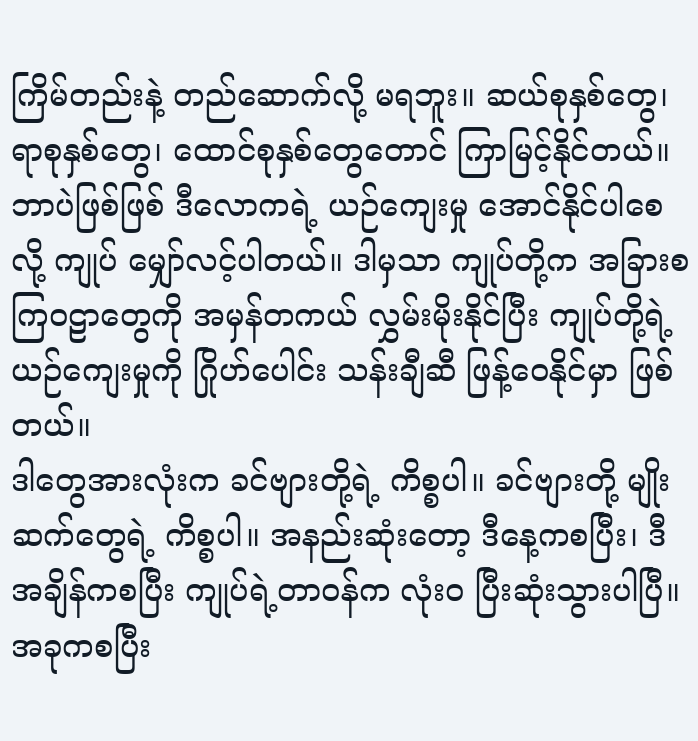ကြိမ်တည်းနဲ့ တည်ဆောက်လို့ မရဘူး။ ဆယ်စုနှစ်တွေ၊ ရာစုနှစ်တွေ၊ ထောင်စုနှစ်တွေတောင် ကြာမြင့်နိုင်တယ်။ ဘာပဲဖြစ်ဖြစ် ဒီလောကရဲ့ ယဉ်ကျေးမှု အောင်နိုင်ပါစေလို့ ကျုပ် မျှော်လင့်ပါတယ်။ ဒါမှသာ ကျုပ်တို့က အခြားစကြဝဠာတွေကို အမှန်တကယ် လွှမ်းမိုးနိုင်ပြီး ကျုပ်တို့ရဲ့ ယဉ်ကျေးမှုကို ဂြိုဟ်ပေါင်း သန်းချီဆီ ဖြန့်ဝေနိုင်မှာ ဖြစ်တယ်။
ဒါတွေအားလုံးက ခင်ဗျားတို့ရဲ့ ကိစ္စပါ။ ခင်ဗျားတို့ မျိုးဆက်တွေရဲ့ ကိစ္စပါ။ အနည်းဆုံးတော့ ဒီနေ့ကစပြီး၊ ဒီအချိန်ကစပြီး ကျုပ်ရဲ့တာဝန်က လုံးဝ ပြီးဆုံးသွားပါပြီ။ အခုကစပြီး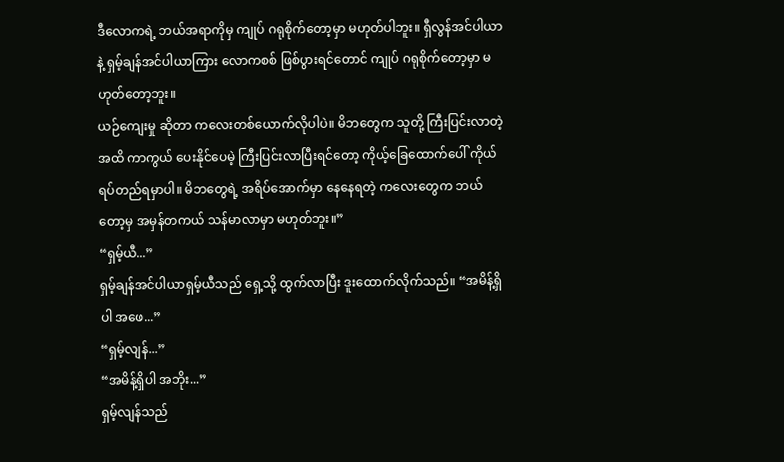ဒီလောကရဲ့ ဘယ်အရာကိုမှ ကျုပ် ဂရုစိုက်တော့မှာ မဟုတ်ပါဘူး။ ရှီလွန်အင်ပါယာနဲ့ ရှမ့်ချန်အင်ပါယာကြား လောကစစ် ဖြစ်ပွားရင်တောင် ကျုပ် ဂရုစိုက်တော့မှာ မဟုတ်တော့ဘူး။
ယဉ်ကျေးမှု ဆိုတာ ကလေးတစ်ယောက်လိုပါပဲ။ မိဘတွေက သူတို့ ကြီးပြင်းလာတဲ့အထိ ကာကွယ် ပေးနိုင်ပေမဲ့ ကြီးပြင်းလာပြီးရင်တော့ ကိုယ့်ခြေထောက်ပေါ် ကိုယ်ရပ်တည်ရမှာပါ။ မိဘတွေရဲ့ အရိပ်အောက်မှာ နေနေရတဲ့ ကလေးတွေက ဘယ်တော့မှ အမှန်တကယ် သန်မာလာမှာ မဟုတ်ဘူး။”
“ရှမ့်ယီ...”
ရှမ့်ချန်အင်ပါယာရှမ့်ယီသည် ရှေ့သို့ ထွက်လာပြီး ဒူးထောက်လိုက်သည်။ “အမိန့်ရှိပါ အဖေ...”
“ရှမ့်လျန်...”
“အမိန့်ရှိပါ အဘိုး...”
ရှမ့်လျန်သည်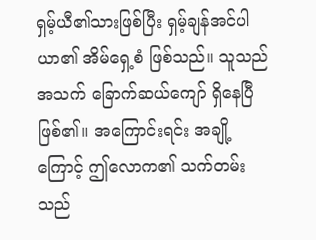ရှမ့်ယီ၏သားဖြစ်ပြီး ရှမ့်ချန်အင်ပါယာ၏ အိမ်ရှေ့စံ ဖြစ်သည်။ သူသည် အသက် ခြောက်ဆယ်ကျော် ရှိနေပြီ ဖြစ်၏။ အကြောင်းရင်း အချို့ကြောင့် ဤလောက၏ သက်တမ်းသည်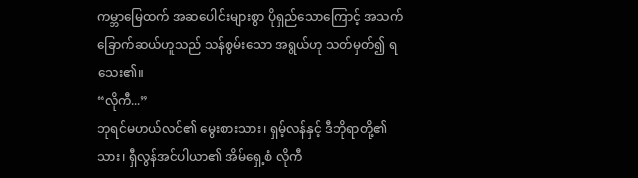ကမ္ဘာမြေထက် အဆပေါင်းများစွာ ပိုရှည်သောကြောင့် အသက် ခြောက်ဆယ်ဟူသည် သန်စွမ်းသော အရွယ်ဟု သတ်မှတ်၍ ရသေး၏။
“လိုကီ...”
ဘုရင်မဟယ်လင်၏ မွေးစားသား၊ ရှမ့်လန်နှင့် ဒီဘိုရာတို့၏ သား၊ ရှီလွန်အင်ပါယာ၏ အိမ်ရှေ့စံ လိုကီ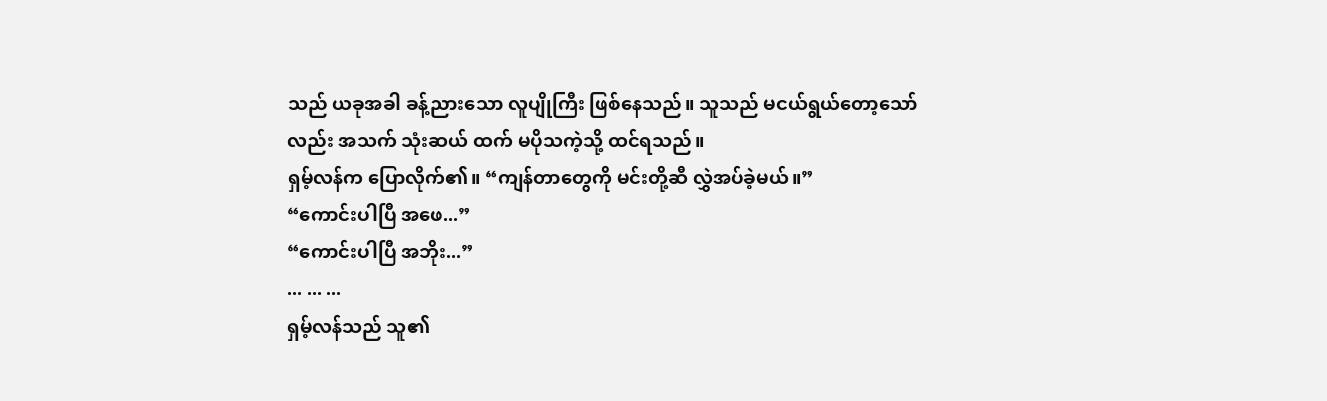သည် ယခုအခါ ခန့်ညားသော လူပျိုကြီး ဖြစ်နေသည်။ သူသည် မငယ်ရွယ်တော့သော်လည်း အသက် သုံးဆယ် ထက် မပိုသကဲ့သို့ ထင်ရသည်။
ရှမ့်လန်က ပြောလိုက်၏။ “ကျန်တာတွေကို မင်းတို့ဆီ လွှဲအပ်ခဲ့မယ်။”
“ကောင်းပါပြီ အဖေ...”
“ကောင်းပါပြီ အဘိုး...”
... ... ...
ရှမ့်လန်သည် သူ၏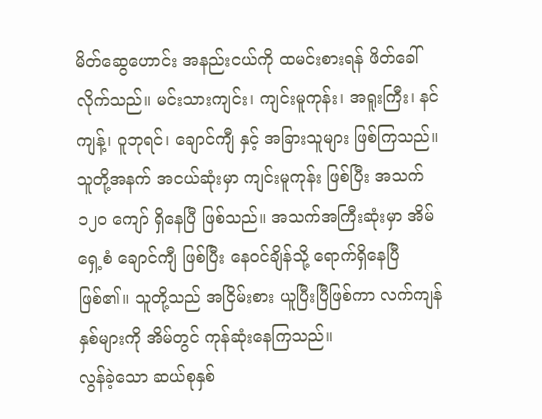မိတ်ဆွေဟောင်း အနည်းငယ်ကို ထမင်းစားရန် ဖိတ်ခေါ်လိုက်သည်။ မင်းသားကျင်း၊ ကျင်းမူကုန်း၊ အရူးကြီး၊ နင်ကျန့်၊ ဝူဘုရင်၊ ချောင်ကျီ နှင့် အခြားသူများ ဖြစ်ကြသည်။ သူတို့အနက် အငယ်ဆုံးမှာ ကျင်းမူကုန်း ဖြစ်ပြီး အသက် ၁၂၀ ကျော် ရှိနေပြီ ဖြစ်သည်။ အသက်အကြီးဆုံးမှာ အိမ်ရှေ့စံ ချောင်ကျီ ဖြစ်ပြီး နေဝင်ချိန်သို့ ရောက်ရှိနေပြီ ဖြစ်၏။ သူတို့သည် အငြိမ်းစား ယူပြီးပြီဖြစ်ကာ လက်ကျန်နှစ်များကို အိမ်တွင် ကုန်ဆုံးနေကြသည်။
လွန်ခဲ့သော ဆယ်စုနှစ်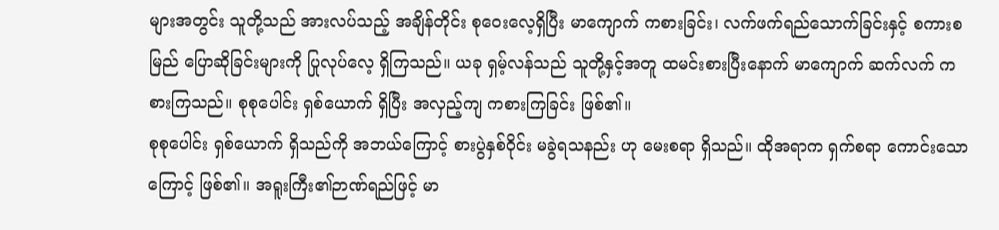များအတွင်း သူတို့သည် အားလပ်သည့် အချိန်တိုင်း စုဝေးလေ့ရှိပြီး မာကျောက် ကစားခြင်း၊ လက်ဖက်ရည်သောက်ခြင်းနှင့် စကားစမြည် ပြောဆိုခြင်းများကို ပြုလုပ်လေ့ ရှိကြသည်။ ယခု ရှမ့်လန်သည် သူတို့နှင့်အတူ ထမင်းစားပြီးနောက် မာကျောက် ဆက်လက် ကစားကြသည်။ စုစုပေါင်း ရှစ်ယောက် ရှိပြီး အလှည့်ကျ ကစားကြခြင်း ဖြစ်၏။
စုစုပေါင်း ရှစ်ယောက် ရှိသည်ကို အဘယ်ကြောင့် စားပွဲနှစ်ဝိုင်း မခွဲရသနည်း ဟု မေးစရာ ရှိသည်။ ထိုအရာက ရှက်စရာ ကောင်းသောကြောင့် ဖြစ်၏။ အရူးကြီး၏ဉာဏ်ရည်ဖြင့် မာ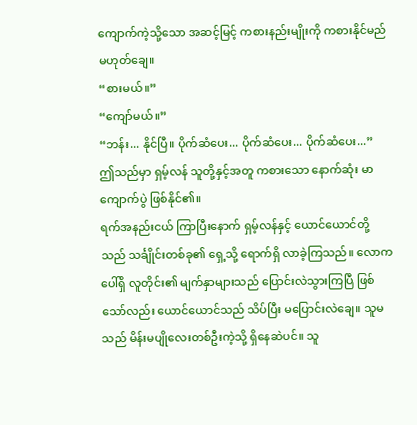ကျောက်ကဲ့သို့သော အဆင့်မြင့် ကစားနည်းမျိုးကို ကစားနိုင်မည် မဟုတ်ချေ။
“စားမယ်။”
“ကျော်မယ်။”
“ဘန်း... နိုင်ပြီ။ ပိုက်ဆံပေး... ပိုက်ဆံပေး... ပိုက်ဆံပေး...”
ဤသည်မှာ ရှမ့်လန် သူတို့နှင့်အတူ ကစားသော နောက်ဆုံး မာကျောက်ပွဲ ဖြစ်နိုင်၏။
ရက်အနည်းငယ် ကြာပြီးနောက် ရှမ့်လန်နှင့် ယောင်ယောင်တို့သည် သင်္ချိုင်းတစ်ခု၏ ရှေ့သို့ ရောက်ရှိ လာခဲ့ကြသည်။ လောကပေါ်ရှိ လူတိုင်း၏ မျက်နှာများသည် ပြောင်းလဲသွားကြပြီ ဖြစ်သော်လည်း ယောင်ယောင်သည် သိပ်ပြီး မပြောင်းလဲချေ။ သူမသည် မိန်းမပျိုလေးတစ်ဦးကဲ့သို့ ရှိနေဆဲပင်။ သူ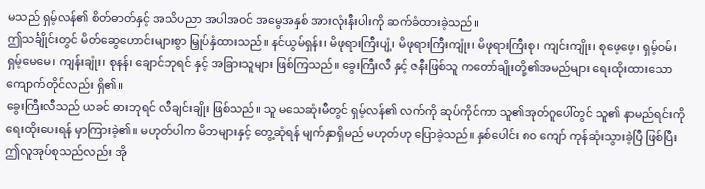မသည် ရှမ့်လန်၏ စိတ်ဓာတ်နှင့် အသိပညာ အပါအဝင် အမွေအနှစ် အားလုံးနီးပါးကို ဆက်ခံထားခဲ့သည်။
ဤသင်္ချိုင်းတွင် မိတ်ဆွေဟောင်းများစွာ မြှုပ်နှံထားသည်။ နင်ယွမ်ရှန်း၊ မိဖုရားကြီးပျံ့၊ မိဖုရားကြီးကျုံး၊ မိဖုရားကြီးစု၊ ကျင်းကျိုး၊ စုဖေ့ဖေ့၊ ရှမ့်ဝမ်၊ ရှမ့်မေမေ၊ ကျန်းချုံး၊ စုနန်၊ ချောင်ဘုရင် နှင့် အခြားသူများ ဖြစ်ကြသည်။ ခွေးကြီးလီ နှင့် ဇနီးဖြစ်သူ ကတော်ချိုးတို့၏အမည်များ ရေးထိုးထားသော ကျောက်တိုင်လည်း ရှိ၏။
ခွေးကြီးလီသည် ယခင် ဓားဘုရင် လီချင်းချိုး ဖြစ်သည်။ သူ မသေဆုံးမီတွင် ရှမ့်လန်၏ လက်ကို ဆုပ်ကိုင်ကာ သူ၏အုတ်ဂူပေါ်တွင် သူ၏ နာမည်ရင်းကို ရေးထိုးပေးရန် မှာကြားခဲ့၏။ မဟုတ်ပါက မိဘများနှင့် တွေ့ဆုံရန် မျက်နှာရှိမည် မဟုတ်ဟု ပြောခဲ့သည်။ နှစ်ပေါင်း ၈၀ ကျော် ကုန်ဆုံးသွားခဲ့ပြီ ဖြစ်ပြီး ဤလူအုပ်စုသည်လည်း အို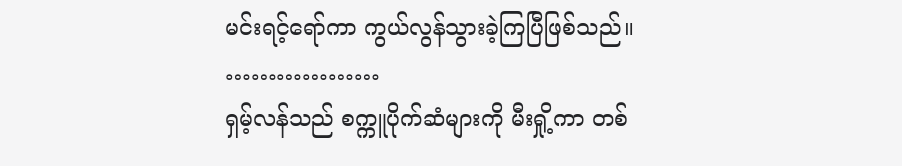မင်းရင့်ရော်ကာ ကွယ်လွန်သွားခဲ့ကြပြီဖြစ်သည်။
………………
ရှမ့်လန်သည် စက္ကူပိုက်ဆံများကို မီးရှို့ကာ တစ်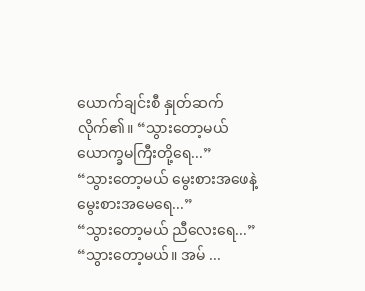ယောက်ချင်းစီ နှုတ်ဆက်လိုက်၏။ “သွားတော့မယ် ယောက္ခမကြီးတို့ရေ...”
“သွားတော့မယ် မွေးစားအဖေနဲ့ မွေးစားအမေရေ...”
“သွားတော့မယ် ညီလေးရေ...”
“သွားတော့မယ်။ အမ် ...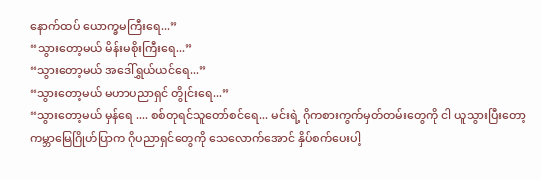နောက်ထပ် ယောက္ခမကြီးရေ...”
“သွားတော့မယ် မိန်းမစိုးကြီးရေ...”
“သွားတော့မယ် အဒေါ်ရွှယ်ယင်ရေ...”
“သွားတော့မယ် မဟာပညာရှင် တွိုင်းရေ...”
“သွားတော့မယ် မှန်ရေ .... စစ်တုရင်သူတော်စင်ရေ... မင်းရဲ့ ဂိုကစားကွက်မှတ်တမ်းတွေကို ငါ ယူသွားပြီးတော့ ကမ္ဘာမြေဂြိုဟ်ပြာက ဂိုပညာရှင်တွေကို သေလောက်အောင် နှိပ်စက်ပေးပါ့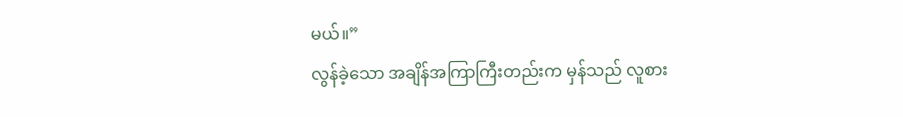မယ်။”
လွန်ခဲ့သော အချိန်အကြာကြီးတည်းက မှန်သည် လူစား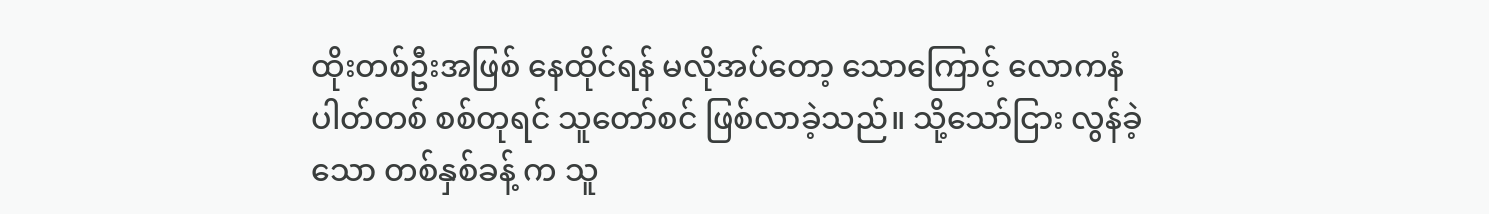ထိုးတစ်ဦးအဖြစ် နေထိုင်ရန် မလိုအပ်တော့ သောကြောင့် လောကနံပါတ်တစ် စစ်တုရင် သူတော်စင် ဖြစ်လာခဲ့သည်။ သို့သော်ငြား လွန်ခဲ့သော တစ်နှစ်ခန့် က သူ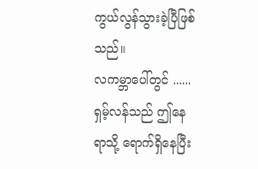ကွယ်လွန်သွားခဲ့ပြီဖြစ်သည်။
လကမ္ဘာပေါ်တွင် ......
ရှမ့်လန်သည် ဤနေရာသို့ ရောက်ရှိနေပြီး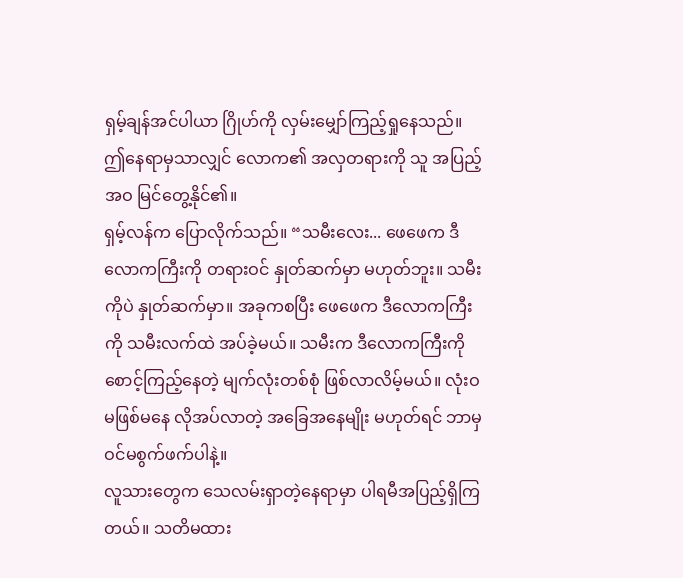ရှမ့်ချန်အင်ပါယာ ဂြိုဟ်ကို လှမ်းမျှော်ကြည့်ရှုနေသည်။ ဤနေရာမှသာလျှင် လောက၏ အလှတရားကို သူ အပြည့်အဝ မြင်တွေ့နိုင်၏။
ရှမ့်လန်က ပြောလိုက်သည်။ “သမီးလေး... ဖေဖေက ဒီလောကကြီးကို တရားဝင် နှုတ်ဆက်မှာ မဟုတ်ဘူး။ သမီးကိုပဲ နှုတ်ဆက်မှာ။ အခုကစပြီး ဖေဖေက ဒီလောကကြီးကို သမီးလက်ထဲ အပ်ခဲ့မယ်။ သမီးက ဒီလောကကြီးကို စောင့်ကြည့်နေတဲ့ မျက်လုံးတစ်စုံ ဖြစ်လာလိမ့်မယ်။ လုံးဝ မဖြစ်မနေ လိုအပ်လာတဲ့ အခြေအနေမျိုး မဟုတ်ရင် ဘာမှ ဝင်မစွက်ဖက်ပါနဲ့။
လူသားတွေက သေလမ်းရှာတဲ့နေရာမှာ ပါရမီအပြည့်ရှိကြတယ်။ သတိမထား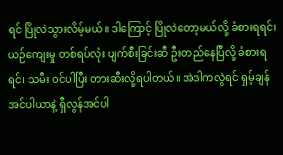ရင် ပြိုလဲသွားလိမ့်မယ်။ ဒါကြောင့် ပြိုလဲတော့မယ်လို့ ခံစားရရင်၊ ယဉ်ကျေးမှု တစ်ရပ်လုံး ပျက်စီးခြင်းဆီ ဦးတည်နေပြီလို့ ခံစားရရင်၊ သမီး ဝင်ပါပြီး တားဆီးလို့ရပါတယ်။ အဲဒါကလွဲရင် ရှမ့်ချန်အင်ပါယာနဲ့ ရှီလွန်အင်ပါ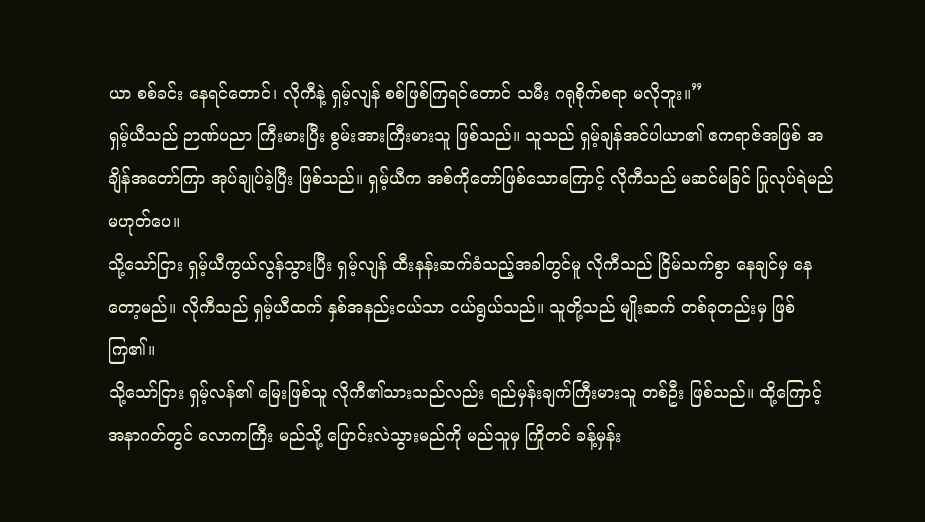ယာ စစ်ခင်း နေရင်တောင်၊ လိုကီနဲ့ ရှမ့်လျန် စစ်ဖြစ်ကြရင်တောင် သမီး ဂရုစိုက်စရာ မလိုဘူး။”
ရှမ့်ယီသည် ဉာဏ်ပညာ ကြီးမားပြီး စွမ်းအားကြီးမားသူ ဖြစ်သည်။ သူသည် ရှမ့်ချန်အင်ပါယာ၏ ဧကရာဇ်အဖြစ် အချိန်အတော်ကြာ အုပ်ချုပ်ခဲ့ပြီး ဖြစ်သည်။ ရှမ့်ယီက အစ်ကိုတော်ဖြစ်သောကြောင့် လိုကီသည် မဆင်မခြင် ပြုလုပ်ရဲမည် မဟုတ်ပေ။
သို့သော်ငြား ရှမ့်ယီကွယ်လွန်သွားပြီး ရှမ့်လျန် ထီးနန်းဆက်ခံသည့်အခါတွင်မူ လိုကီသည် ငြိမ်သက်စွာ နေချင်မှ နေတော့မည်။ လိုကီသည် ရှမ့်ယီထက် နှစ်အနည်းငယ်သာ ငယ်ရွယ်သည်။ သူတို့သည် မျိုးဆက် တစ်ခုတည်းမှ ဖြစ်ကြ၏။
သို့သော်ငြား ရှမ့်လန်၏ မြေးဖြစ်သူ လိုကီ၏သားသည်လည်း ရည်မှန်းချက်ကြီးမားသူ တစ်ဦး ဖြစ်သည်။ ထို့ကြောင့် အနာဂတ်တွင် လောကကြီး မည်သို့ ပြောင်းလဲသွားမည်ကို မည်သူမှ ကြိုတင် ခန့်မှန်း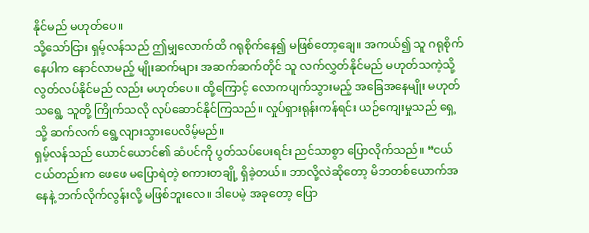နိုင်မည် မဟုတ်ပေ။
သို့သော်ငြား ရှမ့်လန်သည် ဤမျှလောက်ထိ ဂရုစိုက်နေ၍ မဖြစ်တော့ချေ။ အကယ်၍ သူ ဂရုစိုက်နေပါက နောင်လာမည့် မျိုးဆက်များ အဆက်ဆက်တိုင် သူ လက်လွှတ်နိုင်မည် မဟုတ်သကဲ့သို့ လွတ်လပ်နိုင်မည် လည်း မဟုတ်ပေ။ ထို့ကြောင့် လောကပျက်သွားမည့် အခြေအနေမျိုး မဟုတ်သရွေ့ သူတို့ ကြိုက်သလို လုပ်ဆောင်နိုင်ကြသည်။ လှုပ်ရှားရုန်းကန်ရင်း ယဉ်ကျေးမှုသည် ရှေ့သို့ ဆက်လက် ရွေ့လျားသွားပေလိမ့်မည်။
ရှမ့်လန်သည် ယောင်ယောင်၏ ဆံပင်ကို ပွတ်သပ်ပေးရင်း ညင်သာစွာ ပြောလိုက်သည်။ “ငယ်ငယ်တည်းက ဖေဖေ မပြောရဲတဲ့ စကားတချို့ ရှိခဲ့တယ်။ ဘာလို့လဲဆိုတော့ မိဘတစ်ယောက်အနေနဲ့ ဘက်လိုက်လွန်းလို့ မဖြစ်ဘူးလေ။ ဒါပေမဲ့ အခုတော့ ပြော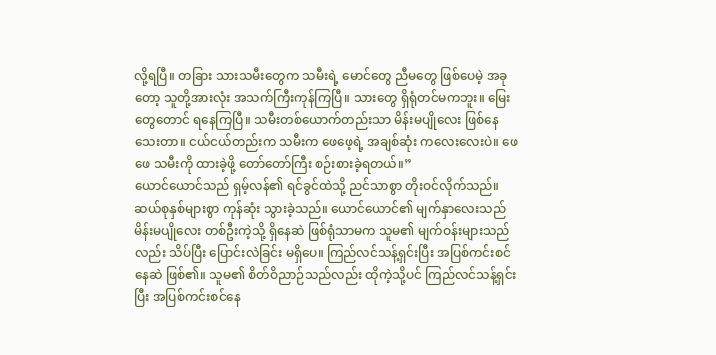လို့ရပြီ။ တခြား သားသမီးတွေက သမီးရဲ့ မောင်တွေ ညီမတွေ ဖြစ်ပေမဲ့ အခုတော့ သူတို့အားလုံး အသက်ကြီးကုန်ကြပြီ။ သားတွေ ရှိရုံတင်မကဘူး။ မြေးတွေတောင် ရနေကြပြီ။ သမီးတစ်ယောက်တည်းသာ မိန်းမပျိုလေး ဖြစ်နေသေးတာ။ ငယ်ငယ်တည်းက သမီးက ဖေဖေ့ရဲ့ အချစ်ဆုံး ကလေးလေးပဲ။ ဖေဖေ သမီးကို ထားခဲ့ဖို့ တော်တော်ကြီး စဉ်းစားခဲ့ရတယ်။”
ယောင်ယောင်သည် ရှမ့်လန်၏ ရင်ခွင်ထဲသို့ ညင်သာစွာ တိုးဝင်လိုက်သည်။ ဆယ်စုနှစ်များစွာ ကုန်ဆုံး သွားခဲ့သည်။ ယောင်ယောင်၏ မျက်နှာလေးသည် မိန်းမပျိုလေး တစ်ဦးကဲ့သို့ ရှိနေဆဲ ဖြစ်ရုံသာမက သူမ၏ မျက်ဝန်းများသည်လည်း သိပ်ပြီး ပြောင်းလဲခြင်း မရှိပေ။ ကြည်လင်သန့်ရှင်းပြီး အပြစ်ကင်းစင်နေဆဲ ဖြစ်၏။ သူမ၏ စိတ်ဝိညာဉ်သည်လည်း ထိုကဲ့သို့ပင် ကြည်လင်သန့်ရှင်းပြီး အပြစ်ကင်းစင်နေ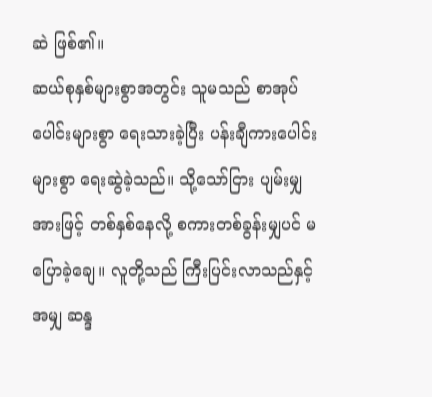ဆဲ ဖြစ်၏။
ဆယ်စုနှစ်များစွာအတွင်း သူမသည် စာအုပ်ပေါင်းများစွာ ရေးသားခဲ့ပြီး ပန်းချီကားပေါင်းများစွာ ရေးဆွဲခဲ့သည်။ သို့သော်ငြား ပျမ်းမျှအားဖြင့် တစ်နှစ်နေလို့ စကားတစ်ခွန်းမျှပင် မပြောခဲ့ချေ။ လူတို့သည် ကြီးပြင်းလာသည်နှင့်အမျှ ဆန္ဒ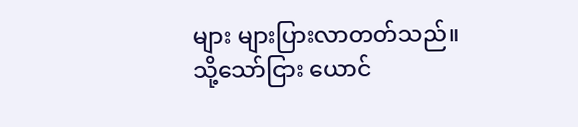များ များပြားလာတတ်သည်။
သို့သော်ငြား ယောင်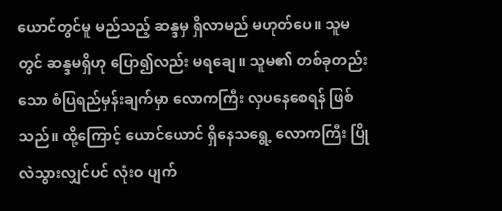ယောင်တွင်မူ မည်သည့် ဆန္ဒမှ ရှိလာမည် မဟုတ်ပေ။ သူမတွင် ဆန္ဒမရှိဟု ပြော၍လည်း မရချေ။ သူမ၏ တစ်ခုတည်းသော စံပြရည်မှန်းချက်မှာ လောကကြီး လှပနေစေရန် ဖြစ်သည်။ ထို့ကြောင့် ယောင်ယောင် ရှိနေသရွေ့ လောကကြီး ပြိုလဲသွားလျှင်ပင် လုံးဝ ပျက်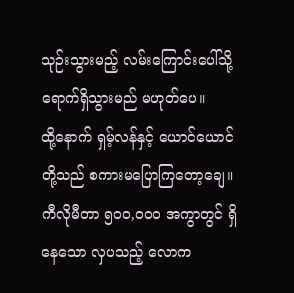သုဉ်းသွားမည့် လမ်းကြောင်းပေါ်သို့ ရောက်ရှိသွားမည် မဟုတ်ပေ။
ထို့နောက် ရှမ့်လန်နှင့် ယောင်ယောင်တို့သည် စကားမပြောကြတော့ချေ။ ကီလိုမီတာ ၅၀၀,၀၀၀ အကွာတွင် ရှိနေသော လှပသည့် လောက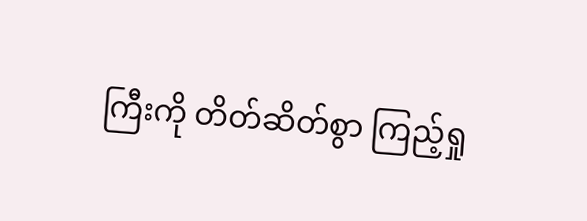ကြီးကို တိတ်ဆိတ်စွာ ကြည့်ရှု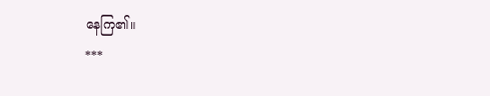နေကြ၏။
***